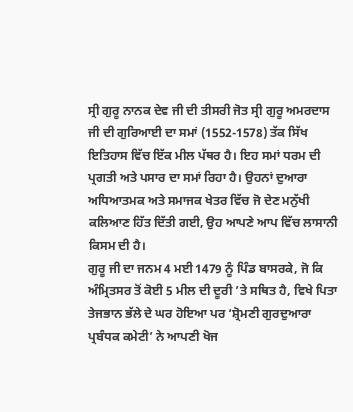ਸ੍ਰੀ ਗੁਰੂ ਨਾਨਕ ਦੇਵ ਜੀ ਦੀ ਤੀਸਰੀ ਜੋਤ ਸ੍ਰੀ ਗੁਰੂ ਅਮਰਦਾਸ ਜੀ ਦੀ ਗੁਰਿਆਈ ਦਾ ਸਮਾਂ (1552-1578) ਤੱਕ ਸਿੱਖ ਇਤਿਹਾਸ ਵਿੱਚ ਇੱਕ ਮੀਲ ਪੱਥਰ ਹੈ। ਇਹ ਸਮਾਂ ਧਰਮ ਦੀ ਪ੍ਰਗਤੀ ਅਤੇ ਪਸਾਰ ਦਾ ਸਮਾਂ ਰਿਹਾ ਹੈ। ਉਹਨਾਂ ਦੁਆਰਾ ਅਧਿਆਤਮਕ ਅਤੇ ਸਮਾਜਕ ਖੇਤਰ ਵਿੱਚ ਜੋ ਦੇਣ ਮਨੁੱਖੀ ਕਲਿਆਣ ਹਿੱਤ ਦਿੱਤੀ ਗਈ, ਉਹ ਆਪਣੇ ਆਪ ਵਿੱਚ ਲਾਸਾਨੀ ਕਿਸਮ ਦੀ ਹੈ।
ਗੁਰੂ ਜੀ ਦਾ ਜਨਮ 4 ਮਈ 1479 ਨੂੰ ਪਿੰਡ ਬਾਸਰਕੇ, ਜੋ ਕਿ ਅੰਮ੍ਰਿਤਸਰ ਤੋਂ ਕੋਈ 5 ਮੀਲ ਦੀ ਦੂਰੀ ’ਤੇ ਸਥਿਤ ਹੈ, ਵਿਖੇ ਪਿਤਾ ਤੇਜਭਾਨ ਭੱਲੇ ਦੇ ਘਰ ਹੋਇਆ ਪਰ ‘ਸ਼੍ਰੋਮਣੀ ਗੁਰਦੁਆਰਾ ਪ੍ਰਬੰਧਕ ਕਮੇਟੀ’ ਨੇ ਆਪਣੀ ਖੋਜ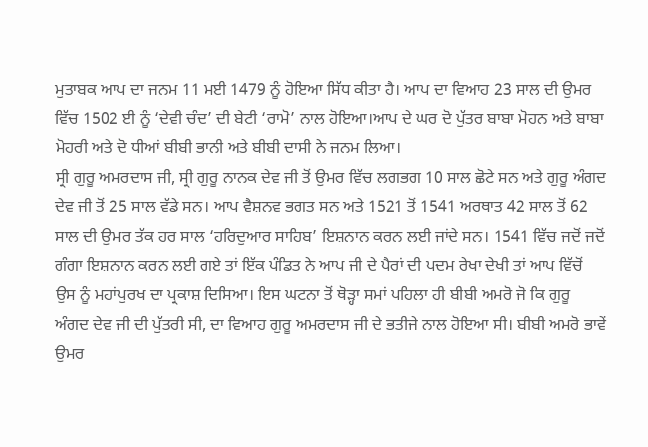ਮੁਤਾਬਕ ਆਪ ਦਾ ਜਨਮ 11 ਮਈ 1479 ਨੂੰ ਹੋਇਆ ਸਿੱਧ ਕੀਤਾ ਹੈ। ਆਪ ਦਾ ਵਿਆਹ 23 ਸਾਲ ਦੀ ਉਮਰ ਵਿੱਚ 1502 ਈ ਨੂੰ ‘ਦੇਵੀ ਚੰਦ’ ਦੀ ਬੇਟੀ ‘ਰਾਮੋ’ ਨਾਲ ਹੋਇਆ।ਆਪ ਦੇ ਘਰ ਦੋ ਪੁੱਤਰ ਬਾਬਾ ਮੋਹਨ ਅਤੇ ਬਾਬਾ ਮੋਹਰੀ ਅਤੇ ਦੋ ਧੀਆਂ ਬੀਬੀ ਭਾਨੀ ਅਤੇ ਬੀਬੀ ਦਾਸੀ ਨੇ ਜਨਮ ਲਿਆ।
ਸ੍ਰੀ ਗੁਰੂ ਅਮਰਦਾਸ ਜੀ, ਸ੍ਰੀ ਗੁਰੂ ਨਾਨਕ ਦੇਵ ਜੀ ਤੋਂ ਉਮਰ ਵਿੱਚ ਲਗਭਗ 10 ਸਾਲ ਛੋਟੇ ਸਨ ਅਤੇ ਗੁਰੂ ਅੰਗਦ ਦੇਵ ਜੀ ਤੋਂ 25 ਸਾਲ ਵੱਡੇ ਸਨ। ਆਪ ਵੈਸ਼ਨਵ ਭਗਤ ਸਨ ਅਤੇ 1521 ਤੋਂ 1541 ਅਰਥਾਤ 42 ਸਾਲ ਤੋਂ 62 ਸਾਲ ਦੀ ਉਮਰ ਤੱਕ ਹਰ ਸਾਲ ‘ਹਰਿਦੁਆਰ ਸਾਹਿਬ’ ਇਸ਼ਨਾਨ ਕਰਨ ਲਈ ਜਾਂਦੇ ਸਨ। 1541 ਵਿੱਚ ਜਦੋਂ ਜਦੋਂ ਗੰਗਾ ਇਸ਼ਨਾਨ ਕਰਨ ਲਈ ਗਏ ਤਾਂ ਇੱਕ ਪੰਡਿਤ ਨੇ ਆਪ ਜੀ ਦੇ ਪੈਰਾਂ ਦੀ ਪਦਮ ਰੇਖਾ ਦੇਖੀ ਤਾਂ ਆਪ ਵਿੱਚੋਂ ਉਸ ਨੂੰ ਮਹਾਂਪੁਰਖ ਦਾ ਪ੍ਰਕਾਸ਼ ਦਿਸਿਆ। ਇਸ ਘਟਨਾ ਤੋਂ ਥੋੜ੍ਹਾ ਸਮਾਂ ਪਹਿਲਾ ਹੀ ਬੀਬੀ ਅਮਰੋ ਜੋ ਕਿ ਗੁਰੂ ਅੰਗਦ ਦੇਵ ਜੀ ਦੀ ਪੁੱਤਰੀ ਸੀ, ਦਾ ਵਿਆਹ ਗੁਰੂ ਅਮਰਦਾਸ ਜੀ ਦੇ ਭਤੀਜੇ ਨਾਲ ਹੋਇਆ ਸੀ। ਬੀਬੀ ਅਮਰੋ ਭਾਵੇਂ ਉਮਰ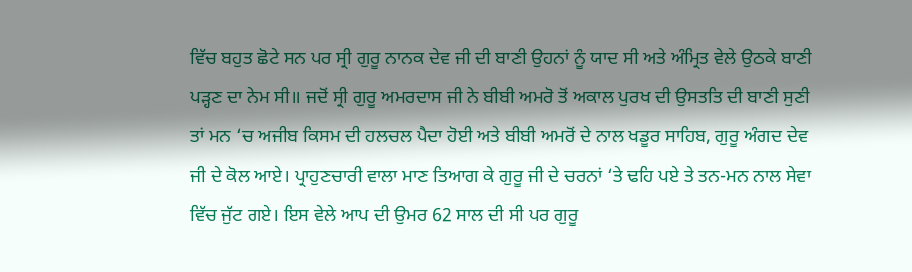ਵਿੱਚ ਬਹੁਤ ਛੋਟੇ ਸਨ ਪਰ ਸ੍ਰੀ ਗੁਰੂ ਨਾਨਕ ਦੇਵ ਜੀ ਦੀ ਬਾਣੀ ਉਹਨਾਂ ਨੂੰ ਯਾਦ ਸੀ ਅਤੇ ਅੰਮ੍ਰਿਤ ਵੇਲੇ ਉਠਕੇ ਬਾਣੀ ਪੜ੍ਹਣ ਦਾ ਨੇਮ ਸੀ॥ ਜਦੋਂ ਸ੍ਰੀ ਗੁਰੂ ਅਮਰਦਾਸ ਜੀ ਨੇ ਬੀਬੀ ਅਮਰੋ ਤੋਂ ਅਕਾਲ ਪੁਰਖ ਦੀ ਉਸਤਤਿ ਦੀ ਬਾਣੀ ਸੁਣੀ ਤਾਂ ਮਨ ‘ਚ ਅਜੀਬ ਕਿਸਮ ਦੀ ਹਲਚਲ ਪੈਦਾ ਹੋਈ ਅਤੇ ਬੀਬੀ ਅਮਰੋਂ ਦੇ ਨਾਲ ਖਡੂਰ ਸਾਹਿਬ, ਗੁਰੂ ਅੰਗਦ ਦੇਵ ਜੀ ਦੇ ਕੋਲ ਆਏ। ਪ੍ਰਾਹੁਣਚਾਰੀ ਵਾਲਾ ਮਾਣ ਤਿਆਗ ਕੇ ਗੁਰੂ ਜੀ ਦੇ ਚਰਨਾਂ ‘ਤੇ ਢਹਿ ਪਏ ਤੇ ਤਨ-ਮਨ ਨਾਲ ਸੇਵਾ ਵਿੱਚ ਜੁੱਟ ਗਏ। ਇਸ ਵੇਲੇ ਆਪ ਦੀ ਉਮਰ 62 ਸਾਲ ਦੀ ਸੀ ਪਰ ਗੁਰੂ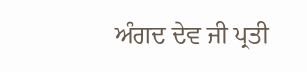ਅੰਗਦ ਦੇਵ ਜੀ ਪ੍ਰਤੀ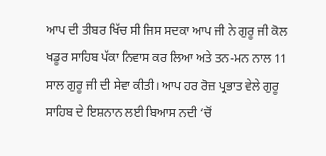ਆਪ ਦੀ ਤੀਬਰ ਖਿੱਚ ਸੀ ਜਿਸ ਸਦਕਾ ਆਪ ਜੀ ਨੇ ਗੁਰੂ ਜੀ ਕੋਲ ਖਡੂਰ ਸਾਹਿਬ ਪੱਕਾ ਨਿਵਾਸ ਕਰ ਲਿਆ ਅਤੇ ਤਨ-ਮਨ ਨਾਲ 11 ਸਾਲ ਗੁਰੂ ਜੀ ਦੀ ਸੇਵਾ ਕੀਤੀ। ਆਪ ਹਰ ਰੋਜ਼ ਪ੍ਰਭਾਤ ਵੇਲੇ ਗੁਰੂ ਸਾਹਿਬ ਦੇ ਇਸ਼ਨਾਨ ਲਈ ਬਿਆਸ ਨਦੀ ‘ਚੋਂ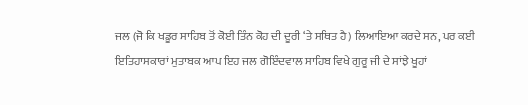ਜਲ (ਜੋ ਕਿ ਖਡੂਰ ਸਾਹਿਬ ਤੋਂ ਕੋਈ ਤਿੰਨ ਕੋਹ ਦੀ ਦੂਰੀ ‘ਤੇ ਸਥਿਤ ਹੈ) ਲਿਆਇਆ ਕਰਦੇ ਸਨ, ਪਰ ਕਈ ਇਤਿਹਾਸਕਾਰਾਂ ਮੁਤਾਬਕ ਆਪ ਇਹ ਜਲ ਗੋਇੰਦਵਾਲ ਸਾਹਿਬ ਵਿਖੇ ਗੁਰੂ ਜੀ ਦੇ ਸਾਂਝੇ ਖੂਹਾਂ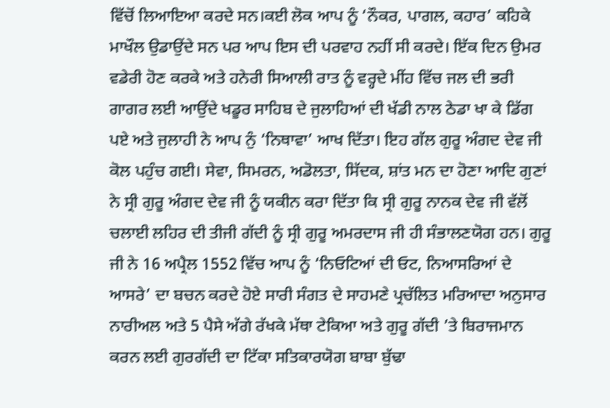ਵਿੱਚੋਂ ਲਿਆਇਆ ਕਰਦੇ ਸਨ।ਕਈ ਲੋਕ ਆਪ ਨੂੰ ‘ਨੌਕਰ, ਪਾਗਲ, ਕਹਾਰ’ ਕਹਿਕੇ ਮਾਖੌਲ ਉਡਾਉਂਦੇ ਸਨ ਪਰ ਆਪ ਇਸ ਦੀ ਪਰਵਾਹ ਨਹੀਂ ਸੀ ਕਰਦੇ। ਇੱਕ ਦਿਨ ਉਮਰ ਵਡੇਰੀ ਹੋਣ ਕਰਕੇ ਅਤੇ ਹਨੇਰੀ ਸਿਆਲੀ ਰਾਤ ਨੂੰ ਵਰ੍ਹਦੇ ਮੀਂਹ ਵਿੱਚ ਜਲ ਦੀ ਭਰੀ ਗਾਗਰ ਲਈ ਆਉਂਦੇ ਖਡੂਰ ਸਾਹਿਬ ਦੇ ਜੁਲਾਹਿਆਂ ਦੀ ਖੱਡੀ ਨਾਲ ਠੇਡਾ ਖਾ ਕੇ ਡਿੱਗ ਪਏ ਅਤੇ ਜੁਲਾਹੀ ਨੇ ਆਪ ਨੁੰ ‘ਨਿਥਾਵਾ’ ਆਖ ਦਿੱਤਾ। ਇਹ ਗੱਲ ਗੁਰੂ ਅੰਗਦ ਦੇਵ ਜੀ ਕੋਲ ਪਹੁੰਚ ਗਈ। ਸੇਵਾ, ਸਿਮਰਨ, ਅਡੋਲਤਾ, ਸਿੱਦਕ, ਸ਼ਾਂਤ ਮਨ ਦਾ ਹੋਣਾ ਆਦਿ ਗੁਣਾਂ ਨੇ ਸ੍ਰੀ ਗੁਰੂ ਅੰਗਦ ਦੇਵ ਜੀ ਨੂੰ ਯਕੀਨ ਕਰਾ ਦਿੱਤਾ ਕਿ ਸ੍ਰੀ ਗੁਰੂ ਨਾਨਕ ਦੇਵ ਜੀ ਵੱਲੋਂ ਚਲਾਈ ਲਹਿਰ ਦੀ ਤੀਜੀ ਗੱਦੀ ਨੂੰ ਸ੍ਰੀ ਗੁਰੂ ਅਮਰਦਾਸ ਜੀ ਹੀ ਸੰਭਾਲਣਯੋਗ ਹਨ। ਗੁਰੂ ਜੀ ਨੇ 16 ਅਪ੍ਰੈਲ 1552 ਵਿੱਚ ਆਪ ਨੂੰ ‘ਨਿਓਟਿਆਂ ਦੀ ਓਟ, ਨਿਆਸਰਿਆਂ ਦੇ ਆਸਰੇ’ ਦਾ ਬਚਨ ਕਰਦੇ ਹੋਏ ਸਾਰੀ ਸੰਗਤ ਦੇ ਸਾਹਮਣੇ ਪ੍ਰਚੱਲਿਤ ਮਰਿਆਦਾ ਅਨੁਸਾਰ ਨਾਰੀਅਲ ਅਤੇ 5 ਪੈਸੇ ਅੱਗੇ ਰੱਖਕੇ ਮੱਥਾ ਟੇਕਿਆ ਅਤੇ ਗੁਰੂ ਗੱਦੀ ’ਤੇ ਬਿਰਾਜਮਾਨ ਕਰਨ ਲਈ ਗੁਰਗੱਦੀ ਦਾ ਟਿੱਕਾ ਸਤਿਕਾਰਯੋਗ ਬਾਬਾ ਬੁੱਢਾ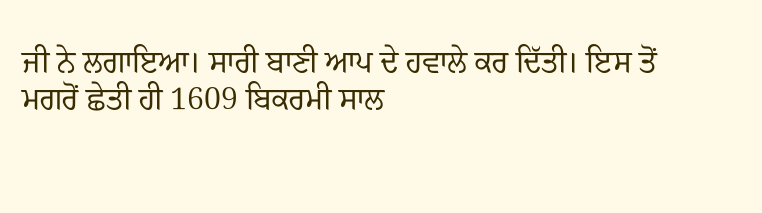ਜੀ ਨੇ ਲਗਾਇਆ। ਸਾਰੀ ਬਾਣੀ ਆਪ ਦੇ ਹਵਾਲੇ ਕਰ ਦਿੱਤੀ। ਇਸ ਤੋਂ ਮਗਰੋਂ ਛੇਤੀ ਹੀ 1609 ਬਿਕਰਮੀ ਸਾਲ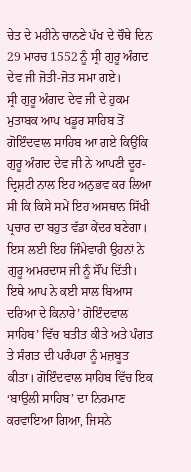ਚੇਤ ਦੇ ਮਹੀਨੇ ਚਾਨਣੇ ਪੱਖ ਦੇ ਚੌਥੇ ਦਿਨ 29 ਮਾਰਚ 1552 ਨੂੰ ਸ੍ਰੀ ਗੁਰੂ ਅੰਗਦ ਦੇਵ ਜੀ ਜੋਤੀ-ਜੋਤ ਸਮਾ ਗਏ।
ਸ੍ਰੀ ਗੁਰੂ ਅੰਗਦ ਦੇਵ ਜੀ ਦੇ ਹੁਕਮ ਮੁਤਾਬਕ ਆਪ ਖਡੂਰ ਸਾਹਿਬ ਤੋਂ ਗੋਇੰਦਵਾਲ ਸਾਹਿਬ ਆ ਗਏ ਕਿਉਂਕਿ ਗੁਰੂ ਅੰਗਦ ਦੇਵ ਜੀ ਨੇ ਆਪਣੀ ਦੂਰ-ਦ੍ਰਿਸ਼ਟੀ ਨਾਲ ਇਹ ਅਨੁਭਵ ਕਰ ਲਿਆ ਸੀ ਕਿ ਕਿਸੇ ਸਮੇਂ ਇਹ ਅਸਥਾਨ ਸਿੱਖੀ ਪ੍ਰਚਾਰ ਦਾ ਬਹੁਤ ਵੱਡਾ ਕੇਂਦਰ ਬਣੇਗਾ। ਇਸ ਲਈ ਇਹ ਜਿੰਮੇਵਾਰੀ ਉਹਨਾਂ ਨੇ ਗੁਰੂ ਅਮਰਦਾਸ ਜੀ ਨੂੰ ਸੌਂਪ ਦਿੱਤੀ। ਇਥੇ ਆਪ ਨੇ ਕਈ ਸਾਲ ਬਿਆਸ ਦਰਿਆ ਦੇ ਕਿਨਾਰੇ’ ਗੋਇੰਦਵਾਲ ਸਾਹਿਬ’ ਵਿੱਚ ਬਤੀਤ ਕੀਤੇ ਅਤੇ ਪੰਗਤ ਤੇ ਸੰਗਤ ਦੀ ਪਰੰਪਰਾ ਨੂੰ ਮਜ਼ਬੂਤ ਕੀਤਾ। ਗੋਇੰਦਵਾਲ ਸਾਹਿਬ ਵਿੱਚ ਇਕ ‘ਬਾਉਲੀ ਸਾਹਿਬ’ ਦਾ ਨਿਰਮਾਣ ਕਰਵਾਇਆ ਗਿਆ, ਜਿਸਨੇ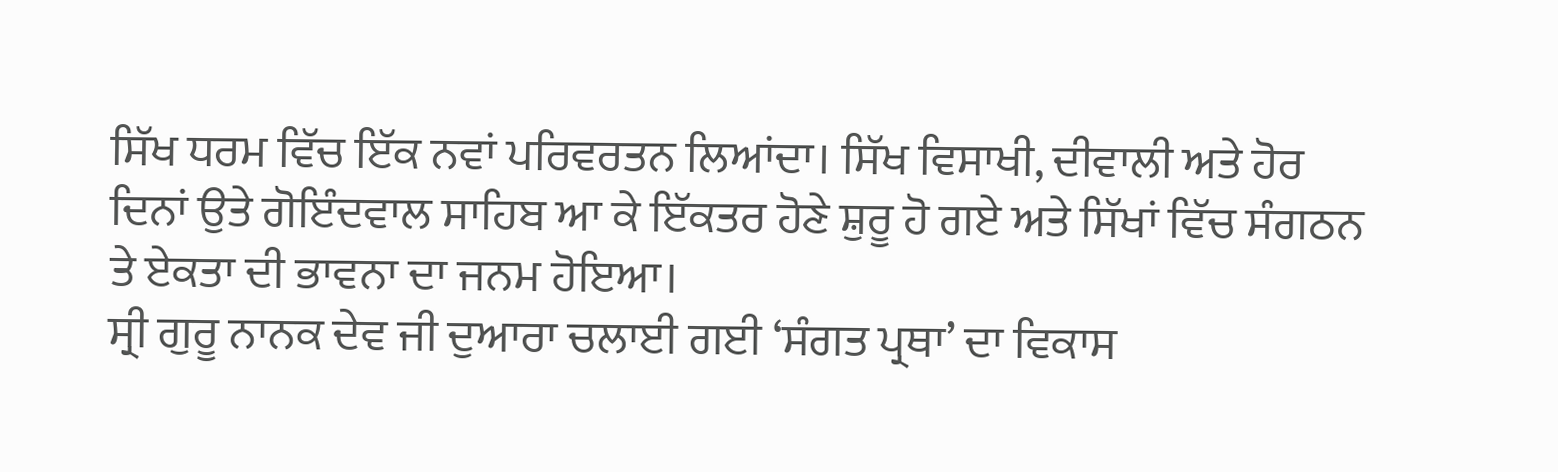ਸਿੱਖ ਧਰਮ ਵਿੱਚ ਇੱਕ ਨਵਾਂ ਪਰਿਵਰਤਨ ਲਿਆਂਦਾ। ਸਿੱਖ ਵਿਸਾਖੀ, ਦੀਵਾਲੀ ਅਤੇ ਹੋਰ ਦਿਨਾਂ ਉਤੇ ਗੋਇੰਦਵਾਲ ਸਾਹਿਬ ਆ ਕੇ ਇੱਕਤਰ ਹੋਣੇ ਸ਼ੁਰੂ ਹੋ ਗਏ ਅਤੇ ਸਿੱਖਾਂ ਵਿੱਚ ਸੰਗਠਨ ਤੇ ਏਕਤਾ ਦੀ ਭਾਵਨਾ ਦਾ ਜਨਮ ਹੋਇਆ।
ਸ੍ਰੀ ਗੁਰੂ ਨਾਨਕ ਦੇਵ ਜੀ ਦੁਆਰਾ ਚਲਾਈ ਗਈ ‘ਸੰਗਤ ਪ੍ਰਥਾ’ ਦਾ ਵਿਕਾਸ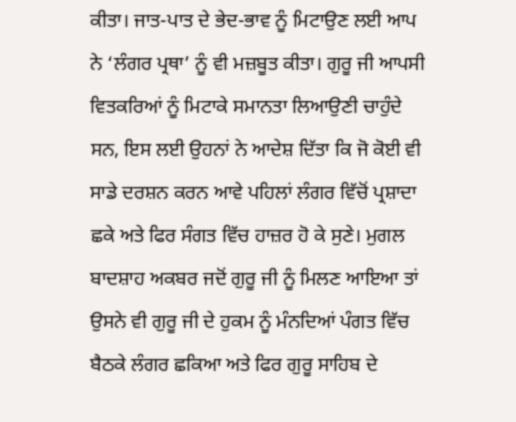ਕੀਤਾ। ਜਾਤ-ਪਾਤ ਦੇ ਭੇਦ-ਭਾਵ ਨੂੰ ਮਿਟਾਉਣ ਲਈ ਆਪ ਨੇ ‘ਲੰਗਰ ਪ੍ਰਥਾ’ ਨੂੰ ਵੀ ਮਜ਼ਬੂਤ ਕੀਤਾ। ਗੁਰੂ ਜੀ ਆਪਸੀ ਵਿਤਕਰਿਆਂ ਨੂੰ ਮਿਟਾਕੇ ਸਮਾਨਤਾ ਲਿਆਉਣੀ ਚਾਹੁੰਦੇ ਸਨ, ਇਸ ਲਈ ਉਹਨਾਂ ਨੇ ਆਦੇਸ਼ ਦਿੱਤਾ ਕਿ ਜੋ ਕੋਈ ਵੀ ਸਾਡੇ ਦਰਸ਼ਨ ਕਰਨ ਆਵੇ ਪਹਿਲਾਂ ਲੰਗਰ ਵਿੱਚੋਂ ਪ੍ਰਸ਼ਾਦਾ ਛਕੇ ਅਤੇ ਫਿਰ ਸੰਗਤ ਵਿੱਚ ਹਾਜ਼ਰ ਹੋ ਕੇ ਸੁਣੇ। ਮੁਗਲ ਬਾਦਸ਼ਾਹ ਅਕਬਰ ਜਦੋਂ ਗੁਰੂ ਜੀ ਨੂੰ ਮਿਲਣ ਆਇਆ ਤਾਂ ਉਸਨੇ ਵੀ ਗੁਰੂ ਜੀ ਦੇ ਹੁਕਮ ਨੂੰ ਮੰਨਦਿਆਂ ਪੰਗਤ ਵਿੱਚ ਬੈਠਕੇ ਲੰਗਰ ਛਕਿਆ ਅਤੇ ਫਿਰ ਗੁਰੂ ਸਾਹਿਬ ਦੇ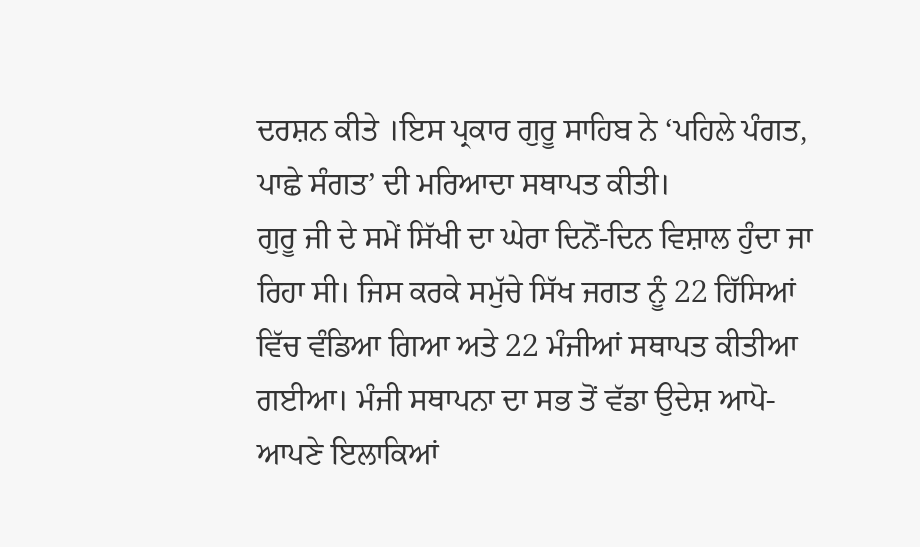ਦਰਸ਼ਨ ਕੀਤੇ ।ਇਸ ਪ੍ਰਕਾਰ ਗੁਰੂ ਸਾਹਿਬ ਨੇ ‘ਪਹਿਲੇ ਪੰਗਤ, ਪਾਛੇ ਸੰਗਤ’ ਦੀ ਮਰਿਆਦਾ ਸਥਾਪਤ ਕੀਤੀ।
ਗੁਰੂ ਜੀ ਦੇ ਸਮੇਂ ਸਿੱਖੀ ਦਾ ਘੇਰਾ ਦਿਨੋਂ-ਦਿਨ ਵਿਸ਼ਾਲ ਹੁੰਦਾ ਜਾ ਰਿਹਾ ਸੀ। ਜਿਸ ਕਰਕੇ ਸਮੁੱਚੇ ਸਿੱਖ ਜਗਤ ਨੂੰ 22 ਹਿੱਸਿਆਂ ਵਿੱਚ ਵੰਡਿਆ ਗਿਆ ਅਤੇ 22 ਮੰਜੀਆਂ ਸਥਾਪਤ ਕੀਤੀਆ ਗਈਆ। ਮੰਜੀ ਸਥਾਪਨਾ ਦਾ ਸਭ ਤੋਂ ਵੱਡਾ ਉਦੇਸ਼ ਆਪੋ-ਆਪਣੇ ਇਲਾਕਿਆਂ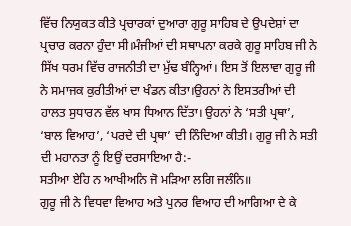ਵਿੱਚ ਨਿਯੁਕਤ ਕੀਤੇ ਪ੍ਰਚਾਰਕਾਂ ਦੁਆਰਾ ਗੁਰੂ ਸਾਹਿਬ ਦੇ ਉਪਦੇਸ਼ਾਂ ਦਾ ਪ੍ਰਚਾਰ ਕਰਨਾ ਹੁੰਦਾ ਸੀ।ਮੰਜੀਆਂ ਦੀ ਸਥਾਪਨਾ ਕਰਕੇ ਗੁਰੂ ਸਾਹਿਬ ਜੀ ਨੇ ਸਿੱਖ ਧਰਮ ਵਿੱਚ ਰਾਜਨੀਤੀ ਦਾ ਮੁੱਢ ਬੰਨ੍ਹਿਆਂ। ਇਸ ਤੋਂ ਇਲਾਵਾ ਗੁਰੂ ਜੀ ਨੇ ਸਮਾਜਕ ਕੁਰੀਤੀਆਂ ਦਾ ਖੰਡਨ ਕੀਤਾ।ਉਹਨਾਂ ਨੇ ਇਸਤਰੀਆਂ ਦੀ ਹਾਲਤ ਸੁਧਾਰਨ ਵੱਲ ਖਾਸ ਧਿਆਨ ਦਿੱਤਾ। ਉਹਨਾਂ ਨੇ ‘ਸਤੀ ਪ੍ਰਥਾ’, ‘ਬਾਲ ਵਿਆਹ’, ‘ਪਰਦੇ ਦੀ ਪ੍ਰਥਾ’ ਦੀ ਨਿੰਦਿਆ ਕੀਤੀ। ਗੁਰੂ ਜੀ ਨੇ ਸਤੀ ਦੀ ਮਹਾਨਤਾ ਨੂੰ ਇਉਂ ਦਰਸਾਇਆ ਹੈ:-
ਸਤੀਆ ਏਹਿ ਨ ਆਖੀਅਨਿ ਜੋ ਮੜਿਆ ਲਗਿ ਜਲੰਨਿ॥
ਗੁਰੂ ਜੀ ਨੇ ਵਿਧਵਾ ਵਿਆਹ ਅਤੇ ਪੁਨਰ ਵਿਆਹ ਦੀ ਆਗਿਆ ਦੇ ਕੇ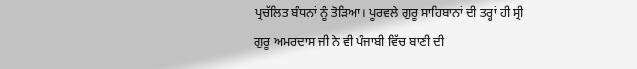ਪ੍ਰਚੱਲਿਤ ਬੰਧਨਾਂ ਨੂੰ ਤੋੜਿਆ। ਪੂਰਵਲੇ ਗੁਰੂ ਸਾਹਿਬਾਨਾਂ ਦੀ ਤਰ੍ਹਾਂ ਹੀ ਸ੍ਰੀ ਗੁਰੂ ਅਮਰਦਾਸ ਜੀ ਨੇ ਵੀ ਪੰਜਾਬੀ ਵਿੱਚ ਬਾਣੀ ਦੀ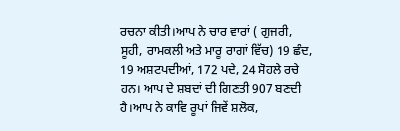ਰਚਨਾ ਕੀਤੀ।ਆਪ ਨੇ ਚਾਰ ਵਾਰਾਂ ( ਗੁਜਰੀ, ਸੂਹੀ, ਰਾਮਕਲੀ ਅਤੇ ਮਾਰੂ ਰਾਗਾਂ ਵਿੱਚ) 19 ਛੰਦ, 19 ਅਸ਼ਟਪਦੀਆਂ, 172 ਪਦੇ, 24 ਸੋਹਲੇ ਰਚੇ ਹਨ। ਆਪ ਦੇ ਸ਼ਬਦਾਂ ਦੀ ਗਿਣਤੀ 907 ਬਣਦੀ ਹੈ।ਆਪ ਨੇ ਕਾਵਿ ਰੂਪਾਂ ਜਿਵੇਂ ਸ਼ਲੋਕ,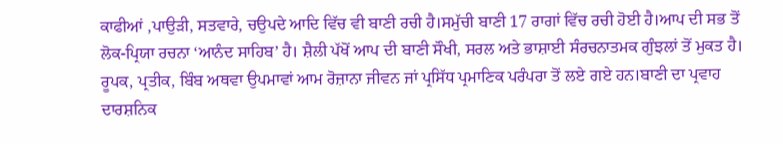ਕਾਫੀਆਂ ,ਪਾਉੜੀ, ਸਤਵਾਰੇ, ਚਉਪਦੇ ਆਦਿ ਵਿੱਚ ਵੀ ਬਾਣੀ ਰਚੀ ਹੈ।ਸਮੁੱਚੀ ਬਾਣੀ 17 ਰਾਗਾਂ ਵਿੱਚ ਰਚੀ ਹੋਈ ਹੈ।ਆਪ ਦੀ ਸਭ ਤੋਂ ਲੋਕ-ਪ੍ਰਿਯਾ ਰਚਨਾ ‘ਆਨੰਦ ਸਾਹਿਬ’ ਹੈ। ਸ਼ੈਲੀ ਪੱਖੋਂ ਆਪ ਦੀ ਬਾਣੀ ਸੌਖੀ, ਸਰਲ ਅਤੇ ਭਾਸ਼ਾਈ ਸੰਰਚਨਾਤਮਕ ਗੁੰਝਲਾਂ ਤੋਂ ਮੁਕਤ ਹੈ। ਰੂਪਕ, ਪ੍ਰਤੀਕ, ਬਿੰਬ ਅਥਵਾ ਉਪਮਾਵਾਂ ਆਮ ਰੋਜ਼ਾਨਾ ਜੀਵਨ ਜਾਂ ਪ੍ਰਸਿੱਧ ਪ੍ਰਮਾਣਿਕ ਪਰੰਪਰਾ ਤੋਂ ਲਏ ਗਏ ਹਨ।ਬਾਣੀ ਦਾ ਪ੍ਰਵਾਹ ਦਾਰਸ਼ਨਿਕ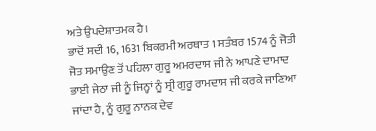ਅਤੇ ਉਪਦੇਸ਼ਾਤਮਕ ਹੈ।
ਭਾਦੋਂ ਸਦੀ 16, 1631 ਬਿਕਰਮੀ ਅਰਥਾਤ 1 ਸਤੰਬਰ 1574 ਨੂੰ ਜੋਤੀ ਜੋਤ ਸਮਾਉਣ ਤੋਂ ਪਹਿਲਾ ਗੁਰੂ ਅਮਰਦਾਸ ਜੀ ਨੇ ਆਪਣੇ ਦਾਮਾਦ ਭਾਈ ਜੇਠਾ ਜੀ ਨੂੰ ਜਿਨ੍ਹਾਂ ਨੂੰ ਸ੍ਰੀ ਗੁਰੂ ਰਾਮਦਾਸ ਜੀ ਕਰਕੇ ਜਾਣਿਆ ਜਾਂਦਾ ਹੈ, ਨੂੰ ਗੁਰੂ ਨਾਨਕ ਦੇਵ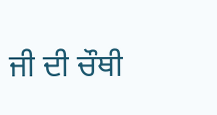ਜੀ ਦੀ ਚੌਥੀ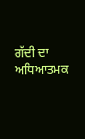ਗੱਦੀ ਦਾ ਅਧਿਆਤਮਕ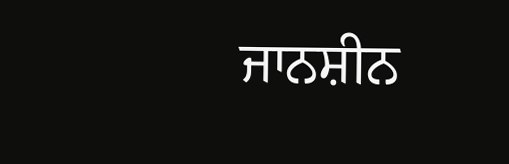ਜਾਨਸ਼ੀਨ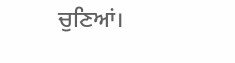ਚੁਣਿਆਂ।